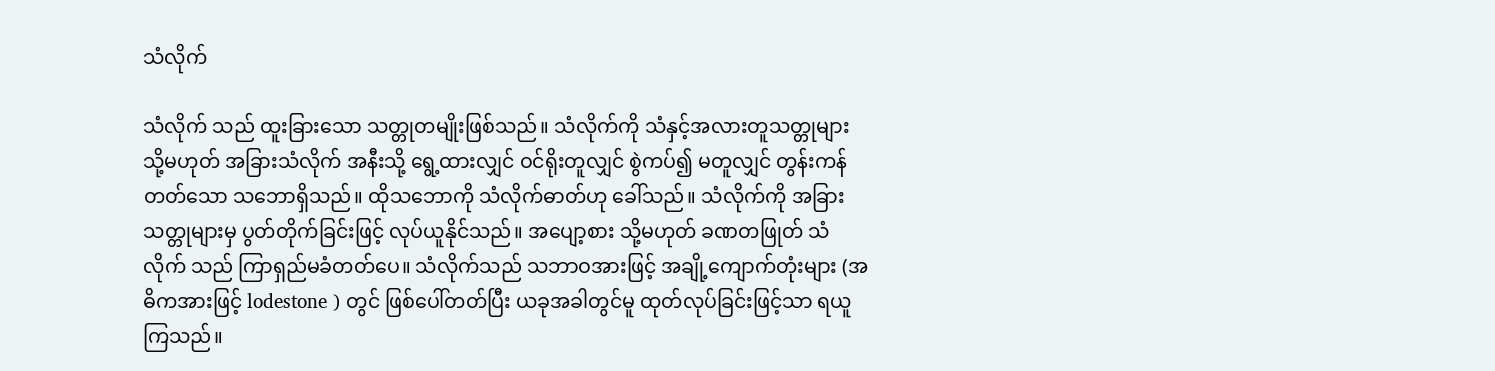သံလိုက်

သံလိုက် သည် ထူးခြားသော သတ္တုတမျိုးဖြစ်သည်။ သံလိုက်ကို သံနှင့်အလားတူသတ္တုများ သို့မဟုတ် အခြားသံလိုက် အနီးသို့ ရွေ့ထားလျှင် ဝင်ရိုးတူလျှင် စွဲကပ်၍ မတူလျှင် တွန်းကန်တတ်သော သဘောရှိသည်။ ထိုသဘောကို သံလိုက်ဓာတ်ဟု ခေါ်သည်။ သံလိုက်ကို အခြားသတ္တုများမှ ပွတ်တိုက်ခြင်းဖြင့် လုပ်ယူနိုင်သည်။ အပျော့စား သို့မဟုတ် ခဏတဖြုတ် သံလိုက် သည် ကြာရှည်မခံတတ်ပေ။ သံလိုက်သည် သဘာဝအားဖြင့် အချို့ကျောက်တုံးများ (အဓိကအားဖြင့် lodestone ) တွင် ဖြစ်ပေါ်တတ်ပြီး ယခုအခါတွင်မူ ထုတ်လုပ်ခြင်းဖြင့်သာ ရယူကြသည်။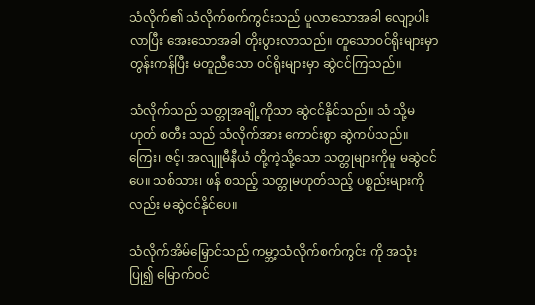သံလိုက်၏ သံလိုက်စက်ကွင်းသည် ပူလာသောအခါ လျော့ပါးလာပြီး အေးသောအခါ တိုးပွားလာသည်။ တူသောဝင်ရိုးများမှာ တွန်းကန်ပြီး မတူညီသော ဝင်ရိုးများမှာ ဆွဲငင်ကြသည်။

သံလိုက်သည် သတ္တုအချို့ကိုသာ ဆွဲငင်နိုင်သည်။ သံ သို့မဟုတ် စတီး သည် သံလိုက်အား ကောင်းစွာ ဆွဲကပ်သည်။ ကြေး၊ ဇင့်၊ အလျူမီနီယံ တို့ကဲ့သို့သော သတ္တုများကိုမူ မဆွဲငင်ပေ။ သစ်သား၊ ဖန် စသည့် သတ္တုမဟုတ်သည့် ပစ္စည်းများကို လည်း မဆွဲငင်နိုင်ပေ။

သံလိုက်အိမ်မြှောင်သည် ကမ္ဘာ့သံလိုက်စက်ကွင်း ကို အသုံးပြု၍ မြောက်ဝင်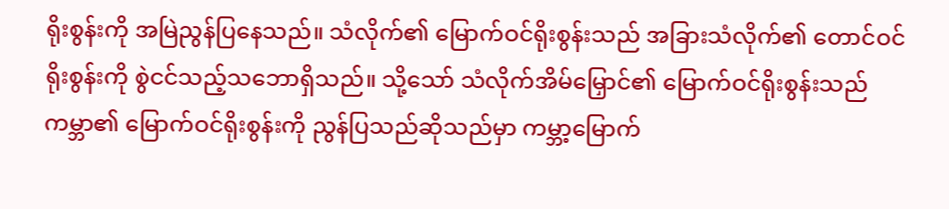ရိုးစွန်းကို အမြဲညွန်ပြနေသည်။ သံလိုက်၏ မြောက်ဝင်ရိုးစွန်းသည် အခြားသံလိုက်၏ တောင်ဝင်ရိုးစွန်းကို စွဲငင်သည့်သဘောရှိသည်။ သို့သော် သံလိုက်အိမ်မြှောင်၏ မြောက်ဝင်ရိုးစွန်းသည် ကမ္ဘာ၏ မြောက်ဝင်ရိုးစွန်းကို ညွန်ပြသည်ဆိုသည်မှာ ကမ္ဘာ့မြောက်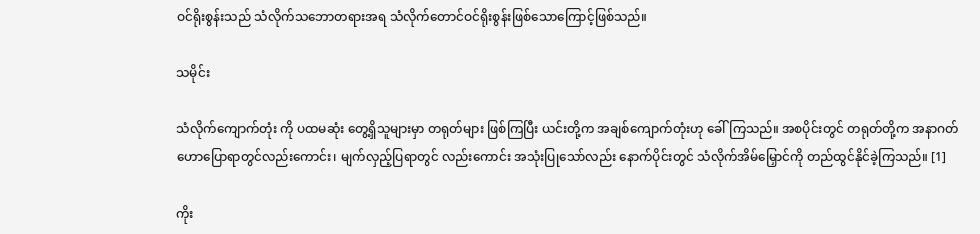ဝင်ရိုးစွန်းသည် သံလိုက်သဘောတရားအရ သံလိုက်တောင်ဝင်ရိုးစွန်းဖြစ်သောကြောင့်ဖြစ်သည်။

သမိုင်း

သံလိုက်ကျောက်တုံး ကို ပထမဆုံး တွေ့ရှိသူများမှာ တရုတ်များ ဖြစ်ကြပြီး ယင်းတို့က အချစ်ကျောက်တုံးဟု ခေါ်ကြသည်။ အစပိုင်းတွင် တရုတ်တို့က အနာဂတ်ဟောပြောရာတွင်လည်းကောင်း၊ မျက်လှည့်ပြရာတွင် လည်းကောင်း အသုံးပြုသော်လည်း နောက်ပိုင်းတွင် သံလိုက်အိမ်မြှောင်ကို တည်ထွင်နိုင်ခဲ့ကြသည်။ [1]

ကိုး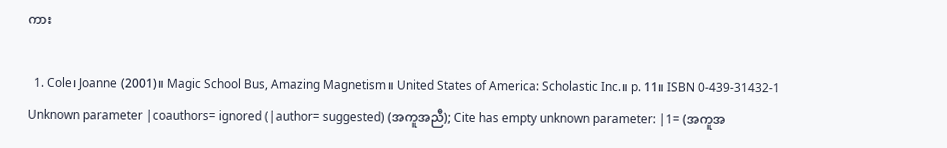ကား

  1. Cole၊ Joanne (2001)။ Magic School Bus, Amazing Magnetism။ United States of America: Scholastic Inc.။ p. 11။ ISBN 0-439-31432-1 Unknown parameter |coauthors= ignored (|author= suggested) (အကူအညီ); Cite has empty unknown parameter: |1= (အကူအ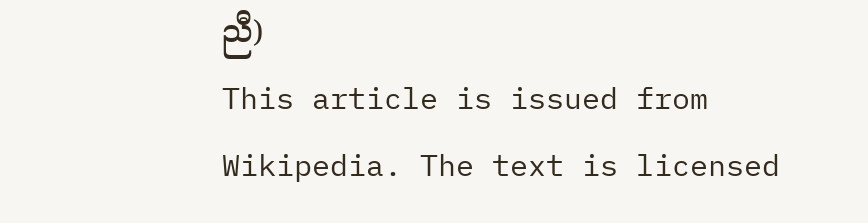ညီ)
This article is issued from Wikipedia. The text is licensed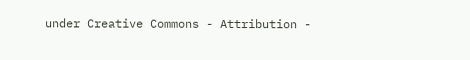under Creative Commons - Attribution -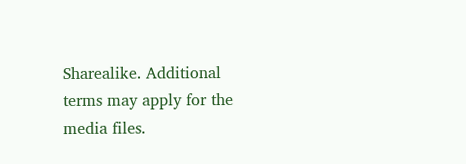Sharealike. Additional terms may apply for the media files.